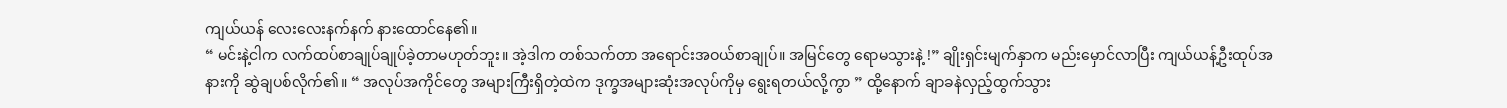ကျယ်ယန် လေးလေးနက်နက် နားထောင်နေ၏။
“ မင်းနဲ့ငါက လက်ထပ်စာချုပ်ချုပ်ခဲ့တာမဟုတ်ဘူး။ အဲ့ဒါက တစ်သက်တာ အရောင်းအဝယ်စာချုပ်။ အမြင်တွေ ရောမသွားနဲ့ !” ချိုးရှင်းမျက်နှာက မည်းမှောင်လာပြီး ကျယ်ယန့်ဦးထုပ်အနားကို ဆွဲချပစ်လိုက်၏။ “ အလုပ်အကိုင်တွေ အများကြီးရှိတဲ့ထဲက ဒုက္ခအများဆုံးအလုပ်ကိုမှ ရွေးရတယ်လို့ကွာ ” ထို့နောက် ချာခနဲလှည့်ထွက်သွား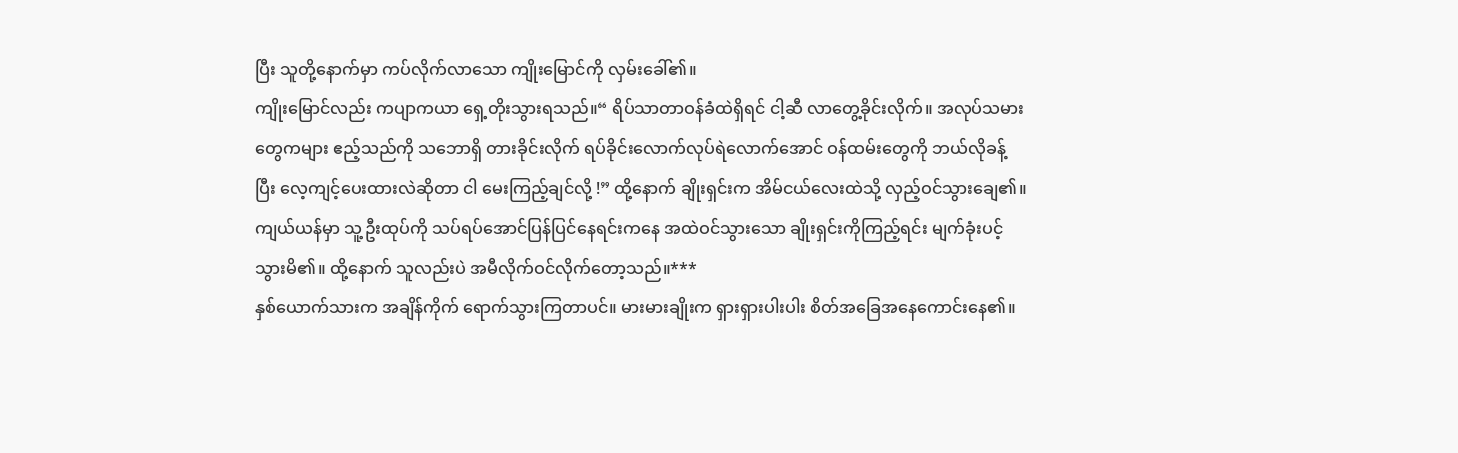ပြီး သူတို့နောက်မှာ ကပ်လိုက်လာသော ကျိုးမြောင်ကို လှမ်းခေါ်၏။
ကျိုးမြောင်လည်း ကပျာကယာ ရှေ့တိုးသွားရသည်။“ ရိပ်သာတာဝန်ခံထဲရှိရင် ငါ့ဆီ လာတွေ့ခိုင်းလိုက်။ အလုပ်သမားတွေကများ ဧည့်သည်ကို သဘောရှိ တားခိုင်းလိုက် ရပ်ခိုင်းလောက်လုပ်ရဲလောက်အောင် ဝန်ထမ်းတွေကို ဘယ်လိုခန့်ပြီး လေ့ကျင့်ပေးထားလဲဆိုတာ ငါ မေးကြည့်ချင်လို့ !” ထို့နောက် ချိုးရှင်းက အိမ်ငယ်လေးထဲသို့ လှည့်ဝင်သွားချေ၏။
ကျယ်ယန်မှာ သူ့ဦးထုပ်ကို သပ်ရပ်အောင်ပြန်ပြင်နေရင်းကနေ အထဲဝင်သွားသော ချိုးရှင်းကိုကြည့်ရင်း မျက်ခုံးပင့်သွားမိ၏။ ထို့နောက် သူလည်းပဲ အမီလိုက်ဝင်လိုက်တော့သည်။***
နှစ်ယောက်သားက အချိန်ကိုက် ရောက်သွားကြတာပင်။ မားမားချိုးက ရှားရှားပါးပါး စိတ်အခြေအနေကောင်းနေ၏။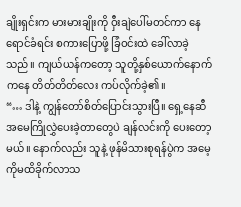ချိုးရှင်းက မားမားချိုးကို ဝှီးချဲပေါ်မတင်ကာ နေရောင်ခံရင်း စကားပြောဖို့ ခြံဝင်းထဲ ခေါ်လာခဲ့သည်။ ကျယ်ယန်ကတော့ သူတို့နှစ်ယောက်နောက်ကနေ တိတ်တိတ်လေး ကပ်လိုက်ခဲ့၏။
“… ဒါနဲ့ ကျွန်တော်စိတ်ပြောင်းသွားပြီ။ ရှေ့နေဆီ အမေကြိုလွှဲပေးခဲ့တာတွေပဲ ချန်လင်းကို ပေးတော့မယ်။ နောက်လည်း သူနဲ့ ဖုန်မိသားစုရန်ပွဲက အမေ့ကိုမထိခိုက်လာသ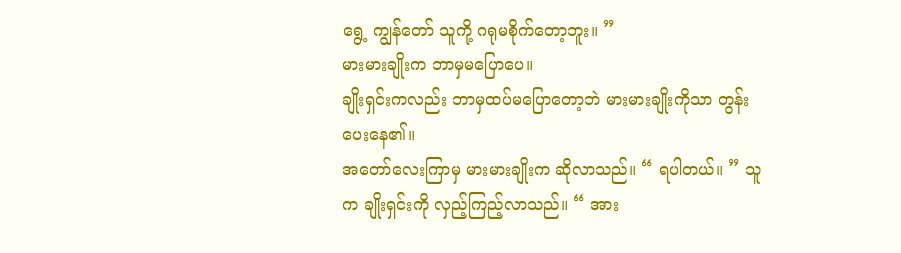ရွေ့ ကျွန်တော် သူကို့ ဂရုမစိုက်တော့ဘူး။ ”
မားမားချိုးက ဘာမှမပြောပေ။
ချိုးရှင်းကလည်း ဘာမှထပ်မပြောတော့ဘဲ မားမားချိုးကိုသာ တွန်းပေးနေ၏။
အတော်လေးကြာမှ မားမားချိုးက ဆိုလာသည်။ “ ရပါတယ်။ ” သူက ချိုးရှင်းကို လှည့်ကြည့်လာသည်။ “ အား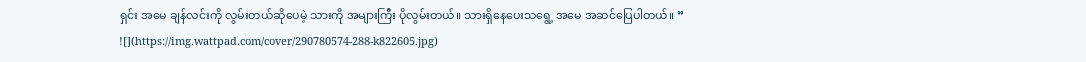ရှင်း အမေ ချန်လင်းကို လွမ်းတယ်ဆိုပေမဲ့ သားကို အများကြီး ပိုလွမ်းတယ်။ သားရှိနေပေးသရွေ့ အမေ အဆင်ပြေပါတယ်။ ”
![](https://img.wattpad.com/cover/290780574-288-k822605.jpg)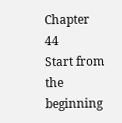Chapter 44
Start from the beginning